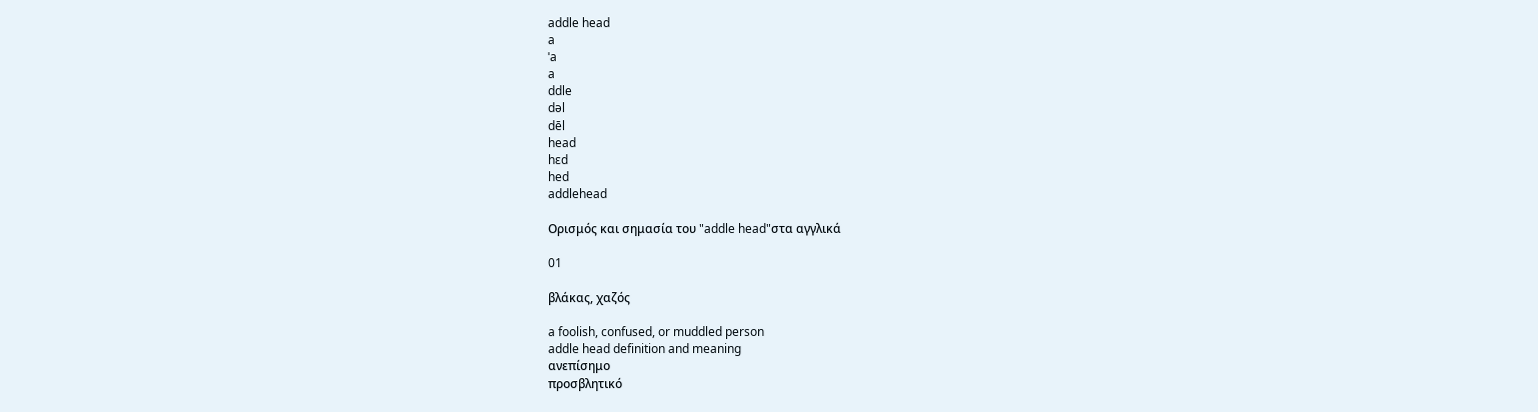addle head
a
ˈa
a
ddle
dəl
dēl
head
hɛd
hed
addlehead

Ορισμός και σημασία του "addle head"στα αγγλικά

01

βλάκας, χαζός

a foolish, confused, or muddled person
addle head definition and meaning
ανεπίσημο
προσβλητικό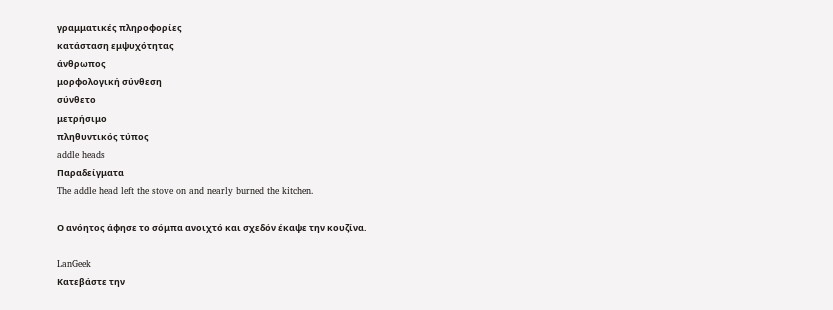γραμματικές πληροφορίες
κατάσταση εμψυχότητας
άνθρωπος
μορφολογική σύνθεση
σύνθετο
μετρήσιμο
πληθυντικός τύπος
addle heads
Παραδείγματα
The addle head left the stove on and nearly burned the kitchen.

Ο ανόητος άφησε το σόμπα ανοιχτό και σχεδόν έκαψε την κουζίνα.

LanGeek
Κατεβάστε την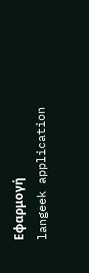Εφαρμογή
langeek application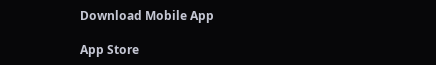Download Mobile App

App Store